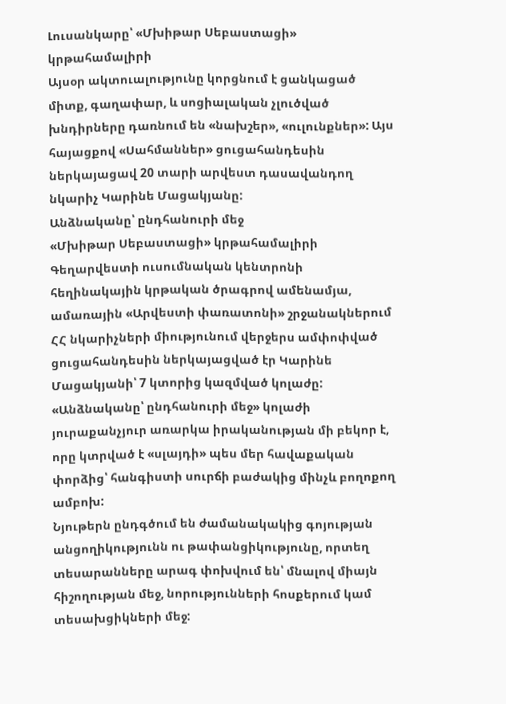Լուսանկարը՝ «Մխիթար Սեբաստացի» կրթահամալիրի
Այսօր ակտուալությունը կորցնում է ցանկացած միտք, գաղափար, և սոցիալական չլուծված խնդիրները դառնում են «նախշեր», «ուլունքներ»: Այս հայացքով «Սահմաններ» ցուցահանդեսին ներկայացավ 20 տարի արվեստ դասավանդող նկարիչ Կարինե Մացակյանը:
Անձնականը՝ ընդհանուրի մեջ
«Մխիթար Սեբաստացի» կրթահամալիրի Գեղարվեստի ուսումնական կենտրոնի հեղինակային կրթական ծրագրով ամենամյա, ամառային «Արվեստի փառատոնի» շրջանակներում ՀՀ նկարիչների միությունում վերջերս ամփոփված ցուցահանդեսին ներկայացված էր Կարինե Մացակյանի՝ 7 կտորից կազմված կոլաժը: «Անձնականը՝ ընդհանուրի մեջ» կոլաժի յուրաքանչյուր առարկա իրականության մի բեկոր է, որը կտրված է «սլայդի» պես մեր հավաքական փորձից՝ հանգիստի սուրճի բաժակից մինչև բողոքող ամբոխ:
Նյութերն ընդգծում են ժամանակակից գոյության անցողիկությունն ու թափանցիկությունը, որտեղ տեսարանները արագ փոխվում են՝ մնալով միայն հիշողության մեջ, նորությունների հոսքերում կամ տեսախցիկների մեջ: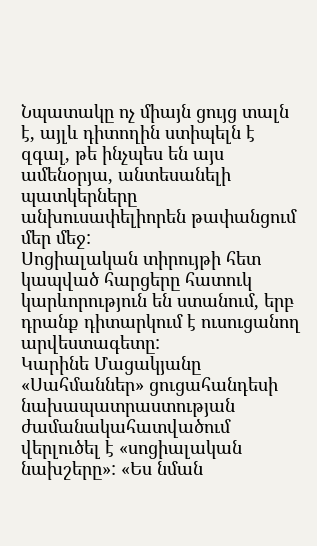Նպատակը ոչ միայն ցույց տալն է, այլև դիտողին ստիպելն է զգալ, թե ինչպես են այս ամենօրյա, անտեսանելի պատկերները անխուսափելիորեն թափանցում մեր մեջ:
Սոցիալական տիրույթի հետ կապված հարցերը հատուկ կարևորություն են ստանում, երբ դրանք դիտարկում է ուսուցանող արվեստագետը:
Կարինե Մացակյանը «Սահմաններ» ցուցահանդեսի նախապատրաստության ժամանակահատվածում վերլուծել է «սոցիալական նախշերը»: «Ես նման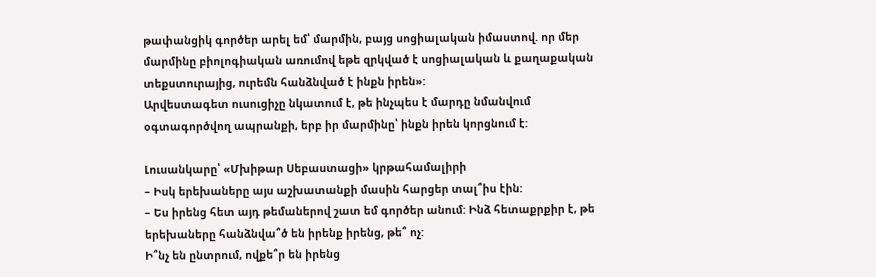թափանցիկ գործեր արել եմ՝ մարմին, բայց սոցիալական իմաստով. որ մեր մարմինը բիոլոգիական առումով եթե զրկված է սոցիալական և քաղաքական տեքստուրայից, ուրեմն հանձնված է ինքն իրեն»:
Արվեստագետ ուսուցիչը նկատում է, թե ինչպես է մարդը նմանվում օգտագործվող ապրանքի, երբ իր մարմինը՝ ինքն իրեն կորցնում է:

Լուսանկարը՝ «Մխիթար Սեբաստացի» կրթահամալիրի
– Իսկ երեխաները այս աշխատանքի մասին հարցեր տալ՞իս էին:
– Ես իրենց հետ այդ թեմաներով շատ եմ գործեր անում: Ինձ հետաքրքիր է, թե երեխաները հանձնվա՞ծ են իրենք իրենց, թե՞ ոչ:
Ի՞նչ են ընտրում, ովքե՞ր են իրենց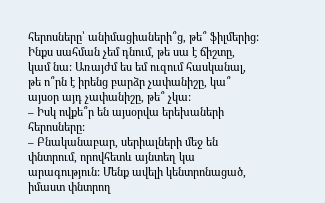հերոսները՝ անիմացիաների՞ց, թե՞ ֆիլմերից: Ինքս սահման չեմ դնում, թե սա է ճիշտը, կամ նա: Առայժմ ես եմ ուզում հասկանալ, թե ո՞րն է իրենց բարձր չափանիշը, կա՞ այսօր այդ չափանիշը, թե՞ չկա:
– Իսկ ովքե՞ր են այսօրվա երեխաների հերոսները:
– Բնականաբար, սերիալների մեջ են փնտրում, որովհետև այնտեղ կա արագություն: Մենք ավելի կենտրոնացած, իմաստ փնտրող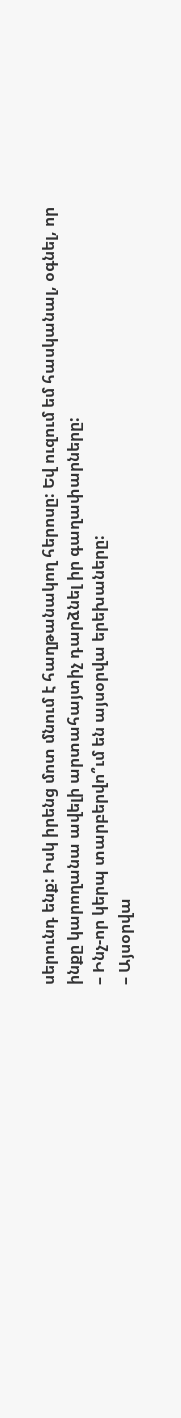սերունդ ենք: Իսկ իրենց մոտ մնում է հաղթանակող հերոսը: Եվ ուզում եմ հասկանալ, օգնել, որ ինքը կարողանա ավելի արտահայտիչ դարձնել իր գաղափարները:
– Ինչ-որ կերպ տարբերվո՞ւմ են այսօրվա երեխաները:
– Այսօրվա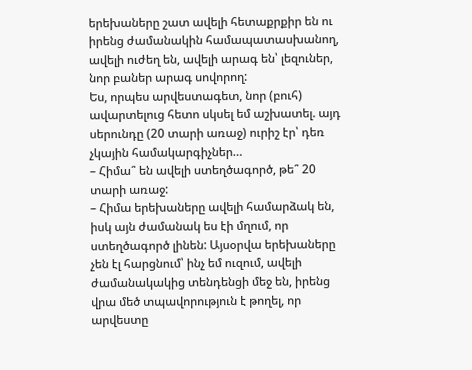երեխաները շատ ավելի հետաքրքիր են ու իրենց ժամանակին համապատասխանող, ավելի ուժեղ են, ավելի արագ են՝ լեզուներ, նոր բաներ արագ սովորող:
Ես, որպես արվեստագետ, նոր (բուհ) ավարտելուց հետո սկսել եմ աշխատել. այդ սերունդը (20 տարի առաջ) ուրիշ էր՝ դեռ չկային համակարգիչներ…
– Հիմա՞ են ավելի ստեղծագործ, թե՞ 20 տարի առաջ:
– Հիմա երեխաները ավելի համարձակ են, իսկ այն ժամանակ ես էի մղում, որ ստեղծագործ լինեն: Այսօրվա երեխաները չեն էլ հարցնում՝ ինչ եմ ուզում, ավելի ժամանակակից տենդենցի մեջ են, իրենց վրա մեծ տպավորություն է թողել, որ արվեստը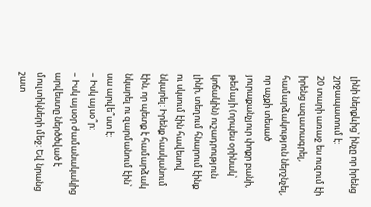լինի ներքևից՝ ինչը որ իրենց շրջապատում է:
20 տարի առաջ ես ուզում էի իրենց ազատագրել, համարձակություն ներշնչել, որ աչքի տեսած յուրաքանչյուր փոքր բանի, թեմայի (որպես օրինակ՝ կոճակին) ուշադրություն լինի, տեղում հնարում էինք ու սկսում էին հավեսով նկարել: Իրենք հասկանում էին, որ պետք է համարձակ նկարել ու զարմանում էին՝ սա արվե՞ստ է:
– Իսկ այսօ՞ր:
– Իսկ այսօր ժամանակակից արվեստը ներծծված է մուլտիկների մեջ: Եվ նրանց շատ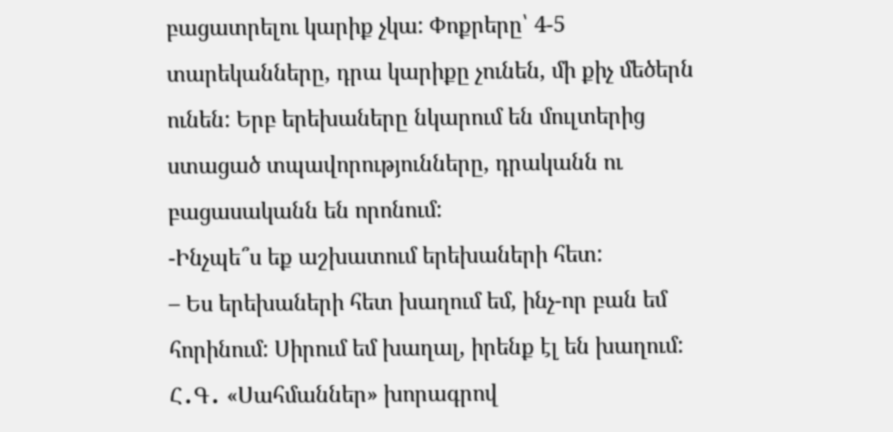բացատրելու կարիք չկա: Փոքրերը՝ 4-5 տարեկանները, դրա կարիքը չունեն, մի քիչ մեծերն ունեն: Երբ երեխաները նկարում են մուլտերից ստացած տպավորությունները, դրականն ու բացասականն են որոնում:
-Ինչպե՞ս եք աշխատում երեխաների հետ:
– Ես երեխաների հետ խաղում եմ, ինչ-որ բան եմ հորինում: Սիրում եմ խաղալ, իրենք էլ են խաղում:
Հ․Գ․ «Սահմաններ» խորագրով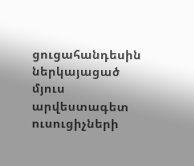ցուցահանդեսին ներկայացած մյուս արվեստագետ ուսուցիչների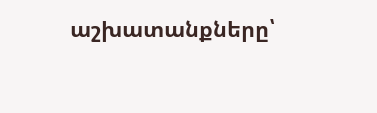աշխատանքները՝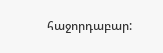հաջորդաբար: